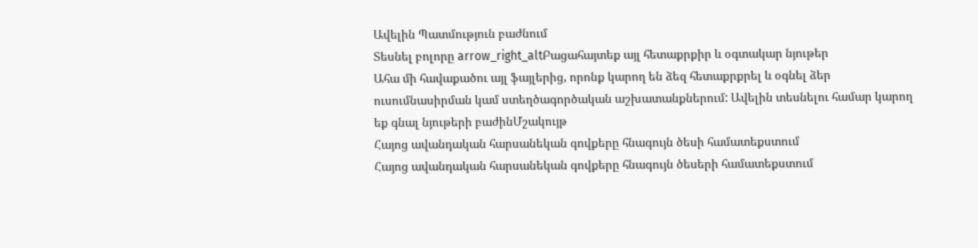Ավելին Պատմություն բաժնում
Տեսնել բոլորը arrow_right_altԲացահայտեք այլ հետաքրքիր և օգտակար նյութեր
Ահա մի հավաքածու այլ ֆայլերից, որոնք կարող են ձեզ հետաքրքրել և օգնել ձեր ուսումնասիրման կամ ստեղծագործական աշխատանքներում: Ավելին տեսնելու համար կարող եք գնալ նյութերի բաժինՄշակույթ
Հայոց ավանդական հարսանեկան գովքերը հնագույն ծեսի համատեքստում
Հայոց ավանդական հարսանեկան գովքերը հնագույն ծեսերի համատեքստում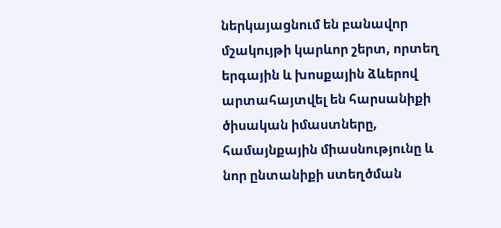ներկայացնում են բանավոր մշակույթի կարևոր շերտ, որտեղ երգային և խոսքային ձևերով արտահայտվել են հարսանիքի ծիսական իմաստները, համայնքային միասնությունը և նոր ընտանիքի ստեղծման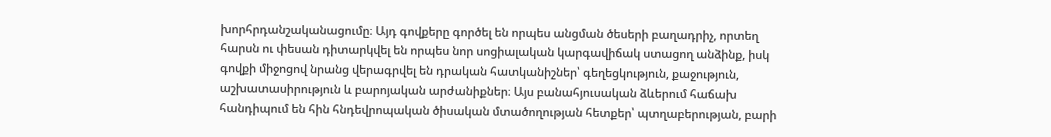խորհրդանշականացումը։ Այդ գովքերը գործել են որպես անցման ծեսերի բաղադրիչ, որտեղ հարսն ու փեսան դիտարկվել են որպես նոր սոցիալական կարգավիճակ ստացող անձինք, իսկ գովքի միջոցով նրանց վերագրվել են դրական հատկանիշներ՝ գեղեցկություն, քաջություն, աշխատասիրություն և բարոյական արժանիքներ։ Այս բանահյուսական ձևերում հաճախ հանդիպում են հին հնդեվրոպական ծիսական մտածողության հետքեր՝ պտղաբերության, բարի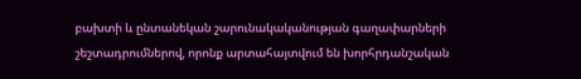բախտի և ընտանեկան շարունակականության գաղափարների շեշտադրումներով, որոնք արտահայտվում են խորհրդանշական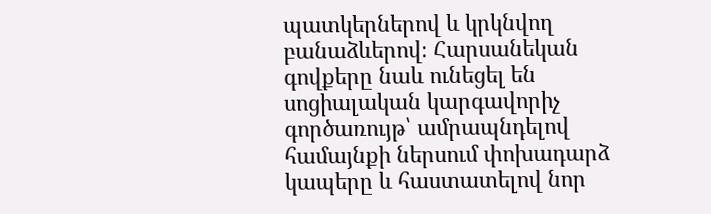պատկերներով և կրկնվող բանաձևերով։ Հարսանեկան գովքերը նաև ունեցել են սոցիալական կարգավորիչ գործառույթ՝ ամրապնդելով համայնքի ներսում փոխադարձ կապերը և հաստատելով նոր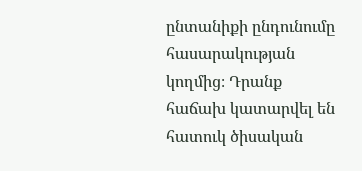ընտանիքի ընդունումը հասարակության կողմից։ Դրանք հաճախ կատարվել են հատուկ ծիսական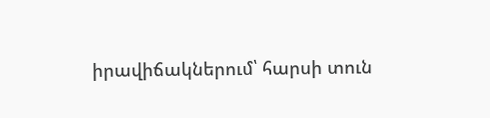իրավիճակներում՝ հարսի տուն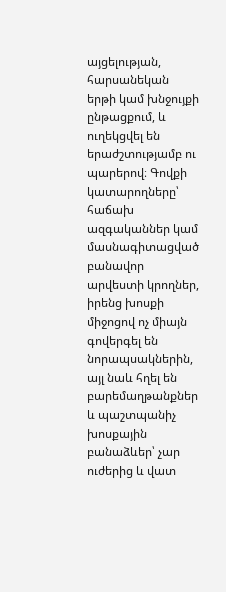այցելության, հարսանեկան երթի կամ խնջույքի ընթացքում, և ուղեկցվել են երաժշտությամբ ու պարերով։ Գովքի կատարողները՝ հաճախ ազգականներ կամ մասնագիտացված բանավոր արվեստի կրողներ, իրենց խոսքի միջոցով ոչ միայն գովերգել են նորապսակներին, այլ նաև հղել են բարեմաղթանքներ և պաշտպանիչ խոսքային բանաձևեր՝ չար ուժերից և վատ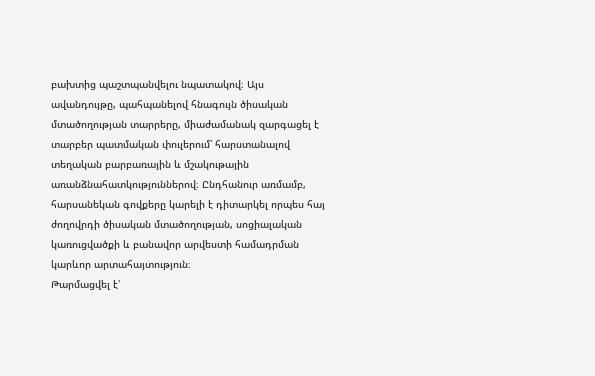բախտից պաշտպանվելու նպատակով։ Այս ավանդույթը, պահպանելով հնագույն ծիսական մտածողության տարրերը, միաժամանակ զարգացել է տարբեր պատմական փուլերում՝ հարստանալով տեղական բարբառային և մշակութային առանձնահատկություններով։ Ընդհանուր առմամբ, հարսանեկան գովքերը կարելի է դիտարկել որպես հայ ժողովրդի ծիսական մտածողության, սոցիալական կառուցվածքի և բանավոր արվեստի համադրման կարևոր արտահայտություն։
Թարմացվել է՝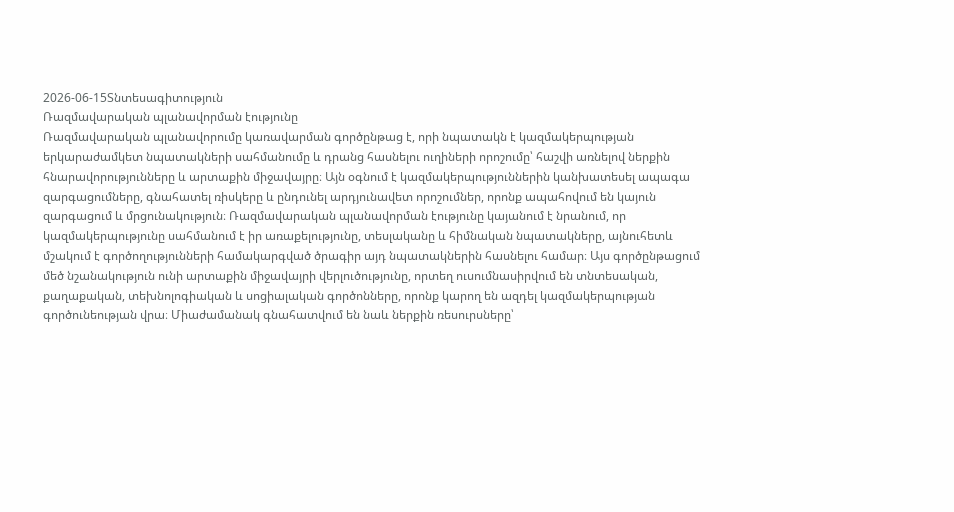2026-06-15Տնտեսագիտություն
Ռազմավարական պլանավորման էությունը
Ռազմավարական պլանավորումը կառավարման գործընթաց է, որի նպատակն է կազմակերպության երկարաժամկետ նպատակների սահմանումը և դրանց հասնելու ուղիների որոշումը՝ հաշվի առնելով ներքին հնարավորությունները և արտաքին միջավայրը։ Այն օգնում է կազմակերպություններին կանխատեսել ապագա զարգացումները, գնահատել ռիսկերը և ընդունել արդյունավետ որոշումներ, որոնք ապահովում են կայուն զարգացում և մրցունակություն։ Ռազմավարական պլանավորման էությունը կայանում է նրանում, որ կազմակերպությունը սահմանում է իր առաքելությունը, տեսլականը և հիմնական նպատակները, այնուհետև մշակում է գործողությունների համակարգված ծրագիր այդ նպատակներին հասնելու համար։ Այս գործընթացում մեծ նշանակություն ունի արտաքին միջավայրի վերլուծությունը, որտեղ ուսումնասիրվում են տնտեսական, քաղաքական, տեխնոլոգիական և սոցիալական գործոնները, որոնք կարող են ազդել կազմակերպության գործունեության վրա։ Միաժամանակ գնահատվում են նաև ներքին ռեսուրսները՝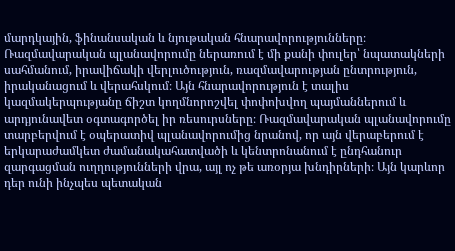մարդկային, ֆինանսական և նյութական հնարավորությունները։ Ռազմավարական պլանավորումը ներառում է մի քանի փուլեր՝ նպատակների սահմանում, իրավիճակի վերլուծություն, ռազմավարության ընտրություն, իրականացում և վերահսկում։ Այն հնարավորություն է տալիս կազմակերպությանը ճիշտ կողմնորոշվել փոփոխվող պայմաններում և արդյունավետ օգտագործել իր ռեսուրսները։ Ռազմավարական պլանավորումը տարբերվում է օպերատիվ պլանավորումից նրանով, որ այն վերաբերում է երկարաժամկետ ժամանակահատվածի և կենտրոնանում է ընդհանուր զարգացման ուղղությունների վրա, այլ ոչ թե առօրյա խնդիրների։ Այն կարևոր դեր ունի ինչպես պետական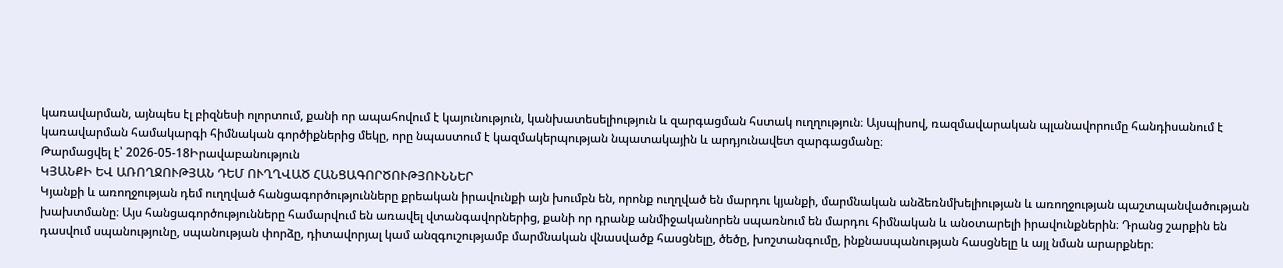կառավարման, այնպես էլ բիզնեսի ոլորտում, քանի որ ապահովում է կայունություն, կանխատեսելիություն և զարգացման հստակ ուղղություն։ Այսպիսով, ռազմավարական պլանավորումը հանդիսանում է կառավարման համակարգի հիմնական գործիքներից մեկը, որը նպաստում է կազմակերպության նպատակային և արդյունավետ զարգացմանը։
Թարմացվել է՝ 2026-05-18Իրավաբանություն
ԿՅԱՆՔԻ ԵՎ ԱՌՈՂՋՈՒԹՅԱՆ ԴԵՄ ՈՒՂՂՎԱԾ ՀԱՆՑԱԳՈՐԾՈՒԹՅՈՒՆՆԵՐ
Կյանքի և առողջության դեմ ուղղված հանցագործությունները քրեական իրավունքի այն խումբն են, որոնք ուղղված են մարդու կյանքի, մարմնական անձեռնմխելիության և առողջության պաշտպանվածության խախտմանը։ Այս հանցագործությունները համարվում են առավել վտանգավորներից, քանի որ դրանք անմիջականորեն սպառնում են մարդու հիմնական և անօտարելի իրավունքներին։ Դրանց շարքին են դասվում սպանությունը, սպանության փորձը, դիտավորյալ կամ անզգուշությամբ մարմնական վնասվածք հասցնելը, ծեծը, խոշտանգումը, ինքնասպանության հասցնելը և այլ նման արարքներ։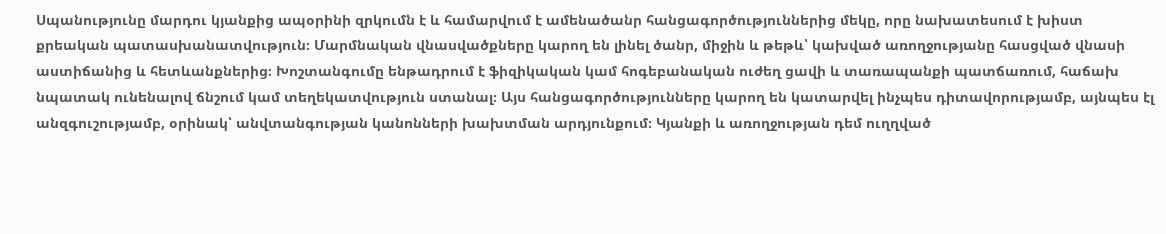Սպանությունը մարդու կյանքից ապօրինի զրկումն է և համարվում է ամենածանր հանցագործություններից մեկը, որը նախատեսում է խիստ քրեական պատասխանատվություն։ Մարմնական վնասվածքները կարող են լինել ծանր, միջին և թեթև՝ կախված առողջությանը հասցված վնասի աստիճանից և հետևանքներից։ Խոշտանգումը ենթադրում է ֆիզիկական կամ հոգեբանական ուժեղ ցավի և տառապանքի պատճառում, հաճախ նպատակ ունենալով ճնշում կամ տեղեկատվություն ստանալ։ Այս հանցագործությունները կարող են կատարվել ինչպես դիտավորությամբ, այնպես էլ անզգուշությամբ, օրինակ՝ անվտանգության կանոնների խախտման արդյունքում։ Կյանքի և առողջության դեմ ուղղված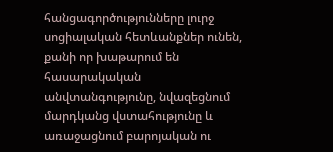հանցագործությունները լուրջ սոցիալական հետևանքներ ունեն, քանի որ խաթարում են հասարակական անվտանգությունը, նվազեցնում մարդկանց վստահությունը և առաջացնում բարոյական ու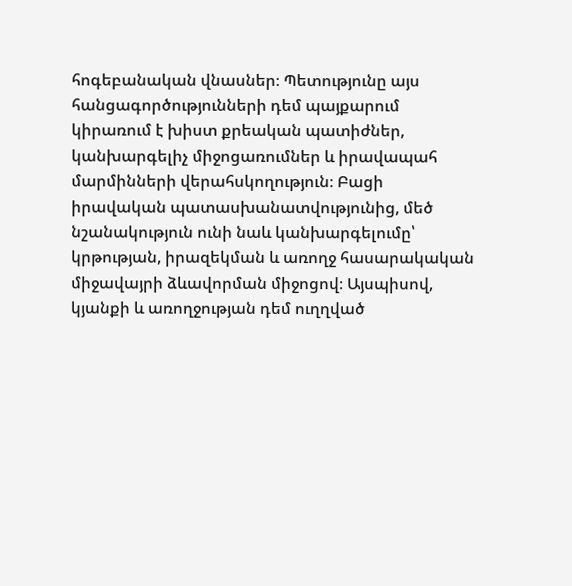հոգեբանական վնասներ։ Պետությունը այս հանցագործությունների դեմ պայքարում կիրառում է խիստ քրեական պատիժներ, կանխարգելիչ միջոցառումներ և իրավապահ մարմինների վերահսկողություն։ Բացի իրավական պատասխանատվությունից, մեծ նշանակություն ունի նաև կանխարգելումը՝ կրթության, իրազեկման և առողջ հասարակական միջավայրի ձևավորման միջոցով։ Այսպիսով, կյանքի և առողջության դեմ ուղղված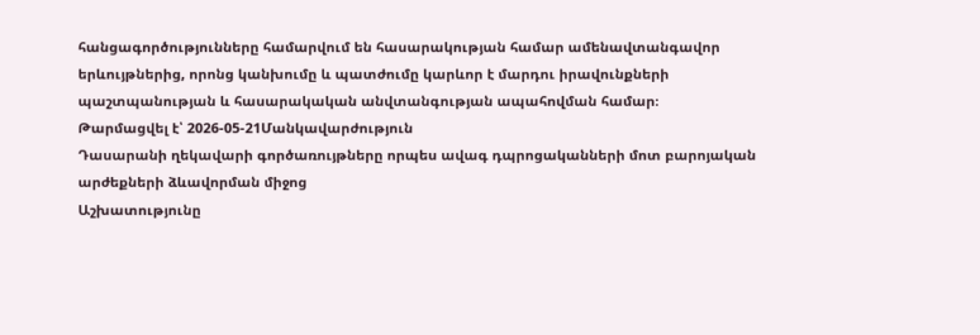հանցագործությունները համարվում են հասարակության համար ամենավտանգավոր երևույթներից, որոնց կանխումը և պատժումը կարևոր է մարդու իրավունքների պաշտպանության և հասարակական անվտանգության ապահովման համար։
Թարմացվել է՝ 2026-05-21Մանկավարժություն
Դասարանի ղեկավարի գործառույթները որպես ավագ դպրոցականների մոտ բարոյական արժեքների ձևավորման միջոց
Աշխատությունը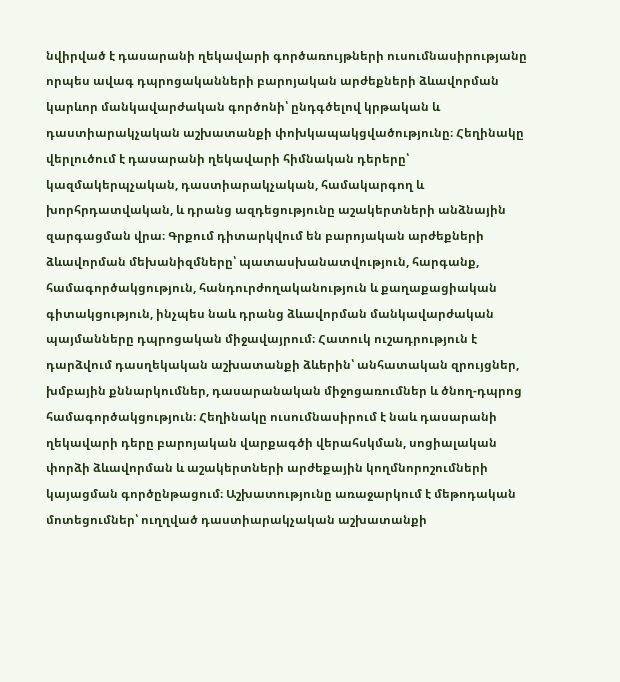նվիրված է դասարանի ղեկավարի գործառույթների ուսումնասիրությանը որպես ավագ դպրոցականների բարոյական արժեքների ձևավորման կարևոր մանկավարժական գործոնի՝ ընդգծելով կրթական և դաստիարակչական աշխատանքի փոխկապակցվածությունը։ Հեղինակը վերլուծում է դասարանի ղեկավարի հիմնական դերերը՝ կազմակերպչական, դաստիարակչական, համակարգող և խորհրդատվական, և դրանց ազդեցությունը աշակերտների անձնային զարգացման վրա։ Գրքում դիտարկվում են բարոյական արժեքների ձևավորման մեխանիզմները՝ պատասխանատվություն, հարգանք, համագործակցություն, հանդուրժողականություն և քաղաքացիական գիտակցություն, ինչպես նաև դրանց ձևավորման մանկավարժական պայմանները դպրոցական միջավայրում։ Հատուկ ուշադրություն է դարձվում դասղեկական աշխատանքի ձևերին՝ անհատական զրույցներ, խմբային քննարկումներ, դասարանական միջոցառումներ և ծնող-դպրոց համագործակցություն։ Հեղինակը ուսումնասիրում է նաև դասարանի ղեկավարի դերը բարոյական վարքագծի վերահսկման, սոցիալական փորձի ձևավորման և աշակերտների արժեքային կողմնորոշումների կայացման գործընթացում։ Աշխատությունը առաջարկում է մեթոդական մոտեցումներ՝ ուղղված դաստիարակչական աշխատանքի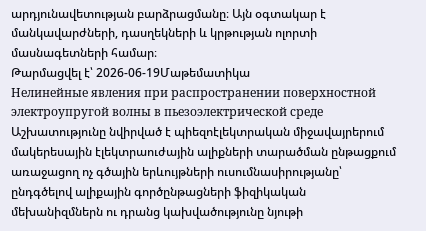արդյունավետության բարձրացմանը։ Այն օգտակար է մանկավարժների, դասղեկների և կրթության ոլորտի մասնագետների համար։
Թարմացվել է՝ 2026-06-19Մաթեմատիկա
Нелинейные явления при распространении поверхностной электроупругой волны в пьезоэлектрической среде
Աշխատությունը նվիրված է պիեզոէլեկտրական միջավայրերում մակերեսային էլեկտրաուժային ալիքների տարածման ընթացքում առաջացող ոչ գծային երևույթների ուսումնասիրությանը՝ ընդգծելով ալիքային գործընթացների ֆիզիկական մեխանիզմներն ու դրանց կախվածությունը նյութի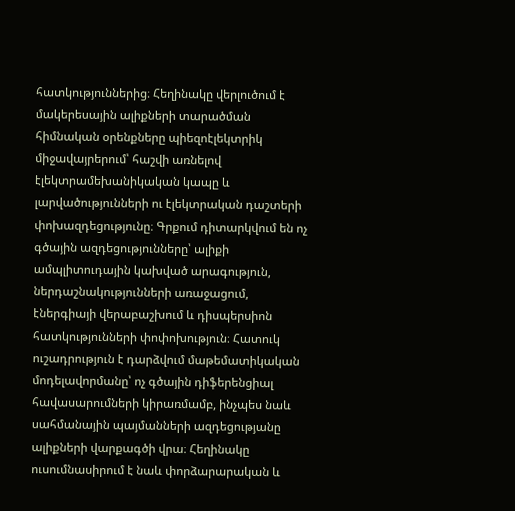հատկություններից։ Հեղինակը վերլուծում է մակերեսային ալիքների տարածման հիմնական օրենքները պիեզոէլեկտրիկ միջավայրերում՝ հաշվի առնելով էլեկտրամեխանիկական կապը և լարվածությունների ու էլեկտրական դաշտերի փոխազդեցությունը։ Գրքում դիտարկվում են ոչ գծային ազդեցությունները՝ ալիքի ամպլիտուդային կախված արագություն, ներդաշնակությունների առաջացում, էներգիայի վերաբաշխում և դիսպերսիոն հատկությունների փոփոխություն։ Հատուկ ուշադրություն է դարձվում մաթեմատիկական մոդելավորմանը՝ ոչ գծային դիֆերենցիալ հավասարումների կիրառմամբ, ինչպես նաև սահմանային պայմանների ազդեցությանը ալիքների վարքագծի վրա։ Հեղինակը ուսումնասիրում է նաև փորձարարական և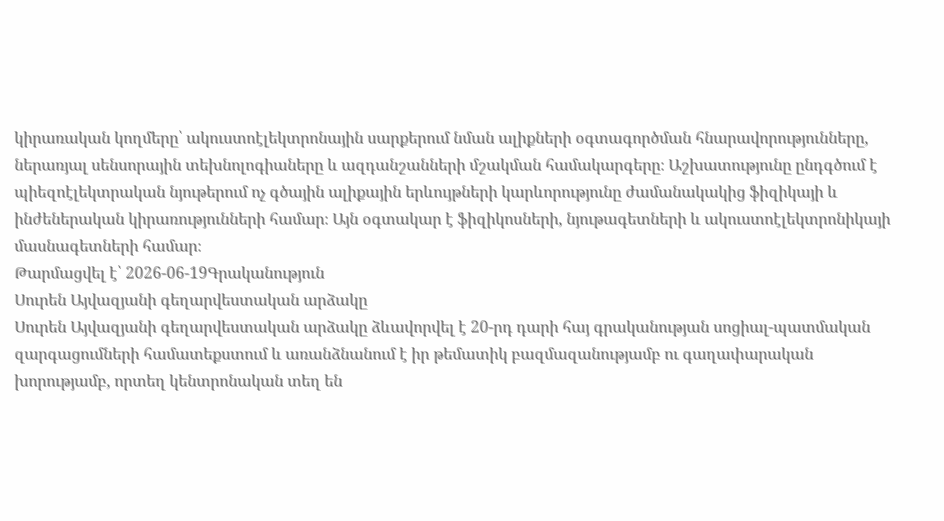կիրառական կողմերը՝ ակուստոէլեկտրոնային սարքերում նման ալիքների օգտագործման հնարավորությունները, ներառյալ սենսորային տեխնոլոգիաները և ազդանշանների մշակման համակարգերը։ Աշխատությունը ընդգծում է պիեզոէլեկտրական նյութերում ոչ գծային ալիքային երևույթների կարևորությունը ժամանակակից ֆիզիկայի և ինժեներական կիրառությունների համար։ Այն օգտակար է ֆիզիկոսների, նյութագետների և ակուստոէլեկտրոնիկայի մասնագետների համար։
Թարմացվել է՝ 2026-06-19Գրականություն
Սուրեն Այվազյանի գեղարվեստական արձակը
Սուրեն Այվազյանի գեղարվեստական արձակը ձևավորվել է 20-րդ դարի հայ գրականության սոցիալ-պատմական զարգացումների համատեքստում և առանձնանում է իր թեմատիկ բազմազանությամբ ու գաղափարական խորությամբ, որտեղ կենտրոնական տեղ են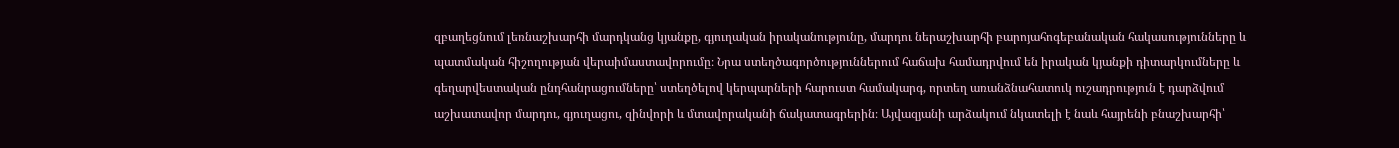զբաղեցնում լեռնաշխարհի մարդկանց կյանքը, գյուղական իրականությունը, մարդու ներաշխարհի բարոյահոգեբանական հակասությունները և պատմական հիշողության վերաիմաստավորումը։ Նրա ստեղծագործություններում հաճախ համադրվում են իրական կյանքի դիտարկումները և գեղարվեստական ընդհանրացումները՝ ստեղծելով կերպարների հարուստ համակարգ, որտեղ առանձնահատուկ ուշադրություն է դարձվում աշխատավոր մարդու, գյուղացու, զինվորի և մտավորականի ճակատագրերին։ Այվազյանի արձակում նկատելի է նաև հայրենի բնաշխարհի՝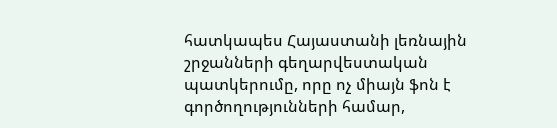հատկապես Հայաստանի լեռնային շրջանների գեղարվեստական պատկերումը, որը ոչ միայն ֆոն է գործողությունների համար,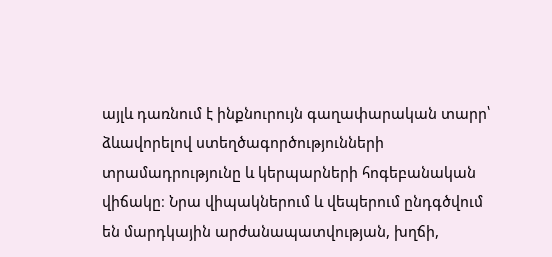այլև դառնում է ինքնուրույն գաղափարական տարր՝ ձևավորելով ստեղծագործությունների տրամադրությունը և կերպարների հոգեբանական վիճակը։ Նրա վիպակներում և վեպերում ընդգծվում են մարդկային արժանապատվության, խղճի,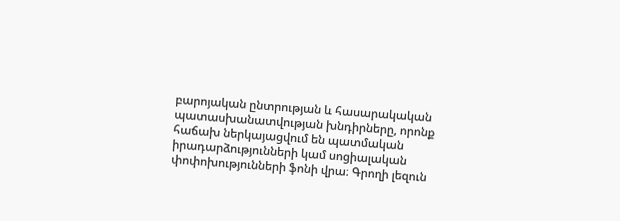բարոյական ընտրության և հասարակական պատասխանատվության խնդիրները, որոնք հաճախ ներկայացվում են պատմական իրադարձությունների կամ սոցիալական փոփոխությունների ֆոնի վրա։ Գրողի լեզուն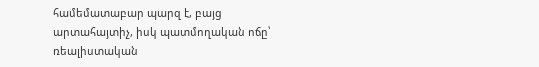համեմատաբար պարզ է, բայց արտահայտիչ, իսկ պատմողական ոճը՝ ռեալիստական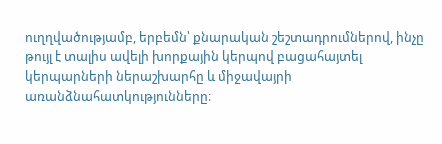ուղղվածությամբ, երբեմն՝ քնարական շեշտադրումներով, ինչը թույլ է տալիս ավելի խորքային կերպով բացահայտել կերպարների ներաշխարհը և միջավայրի առանձնահատկությունները։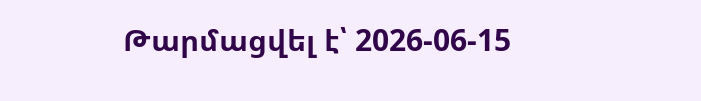Թարմացվել է՝ 2026-06-15